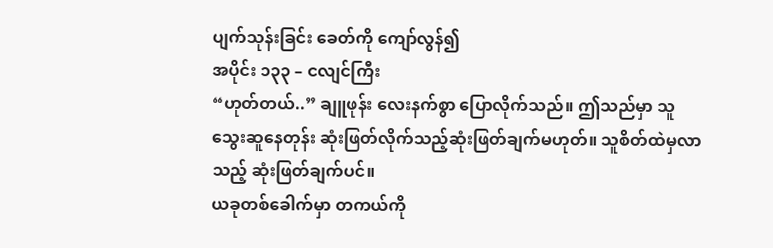ပျက်သုန်းခြင်း ခေတ်ကို ကျော်လွန်၍
အပိုင်း ၁၃၃ – ငလျင်ကြီး
“ဟုတ်တယ်..” ချူဖုန်း လေးနက်စွာ ပြောလိုက်သည်။ ဤသည်မှာ သူ သွေးဆူနေတုန်း ဆုံးဖြတ်လိုက်သည့်ဆုံးဖြတ်ချက်မဟုတ်။ သူစိတ်ထဲမှလာသည့် ဆုံးဖြတ်ချက်ပင်။
ယခုတစ်ခေါက်မှာ တကယ်ကို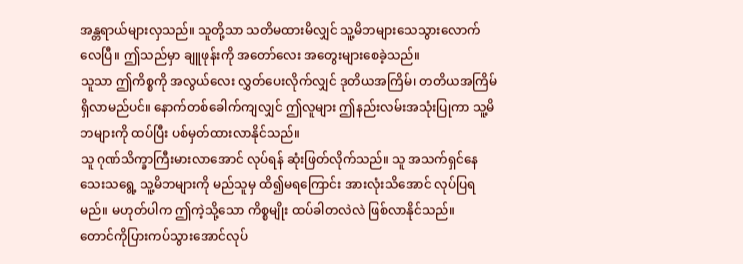အန္တရာယ်များလှသည်။ သူတို့သာ သတိမထားမိလျှင် သူ့မိဘများသေသွားလောက်လေပြီ။ ဤသည်မှာ ချူဖုန်းကို အတော်လေး အတွေးများစေခဲ့သည်။
သူသာ ဤကိစ္စကို အလွယ်လေး လွှတ်ပေးလိုက်လျှင် ဒုတိယအကြိမ်၊ တတိယအကြိမ် ရှိလာမည်ပင်။ နောက်တစ်ခေါက်ကျလျှင် ဤလူများ ဤနည်းလမ်းအသုံးပြုကာ သူ့မိဘများကို ထပ်ပြီး ပစ်မှတ်ထားလာနိုင်သည်။
သူ ဂုဏ်သိက္ခာကြီးမားလာအောင် လုပ်ရန် ဆုံးဖြတ်လိုက်သည်။ သူ အသက်ရှင်နေသေးသရွေ့ သူ့မိဘများကို မည်သူမှ ထိ၍မရကြောင်း အားလုံးသိအောင် လုပ်ပြရမည်။ မဟုတ်ပါက ဤကဲ့သို့သော ကိစ္စမျိုး ထပ်ခါတလဲလဲ ဖြစ်လာနိုင်သည်။
တောင်ကိုပြားကပ်သွားအောင်လုပ်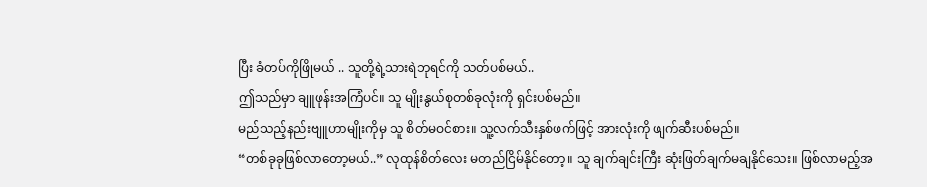ပြီး ခံတပ်ကိုဖြိုမယ် .. သူတို့ရဲ့သားရဲဘုရင်ကို သတ်ပစ်မယ်..
ဤသည်မှာ ချူဖုန်းအကြံပင်။ သူ မျိုးနွယ်စုတစ်ခုလုံးကို ရှင်းပစ်မည်။
မည်သည့်နည်းဗျူဟာမျိုးကိုမှ သူ စိတ်မဝင်စား။ သူ့လက်သီးနှစ်ဖက်ဖြင့် အားလုံးကို ဖျက်ဆီးပစ်မည်။
“တစ်ခုခုဖြစ်လာတော့မယ်..” လုထုန်စိတ်လေး မတည်ငြိမ်နိုင်တော့။ သူ ချက်ချင်းကြီး ဆုံးဖြတ်ချက်မချနိုင်သေး။ ဖြစ်လာမည့်အ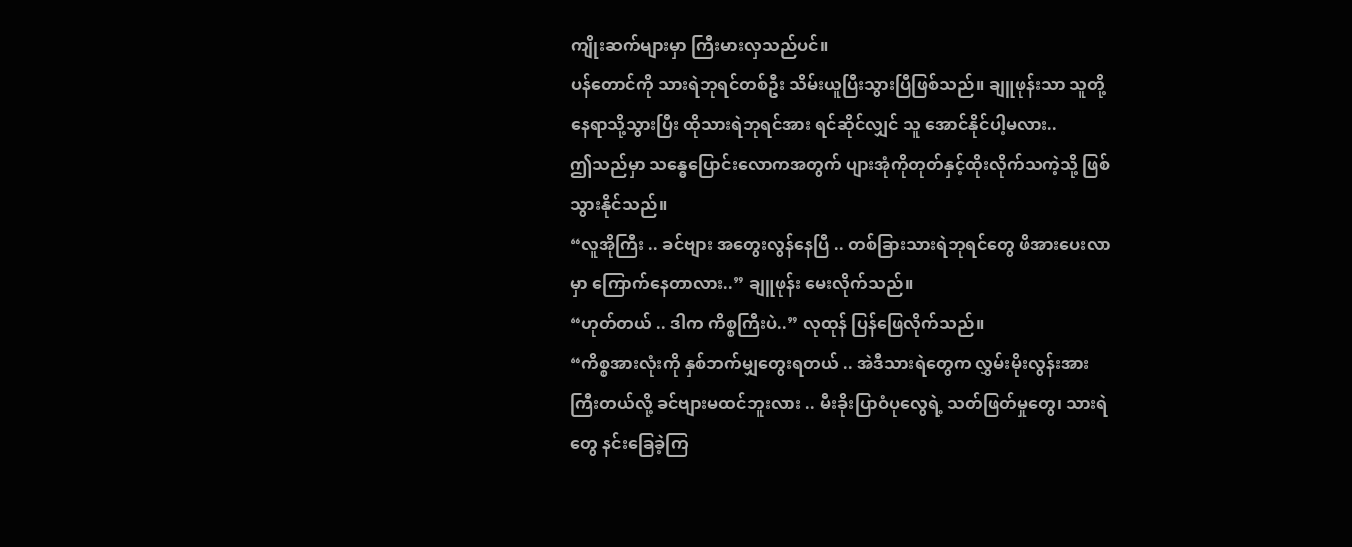ကျိုးဆက်များမှာ ကြီးမားလှသည်ပင်။
ပန်တောင်ကို သားရဲဘုရင်တစ်ဦး သိမ်းယူပြီးသွားပြီဖြစ်သည်။ ချူဖုန်းသာ သူတို့နေရာသို့သွားပြီး ထိုသားရဲဘုရင်အား ရင်ဆိုင်လျှင် သူ အောင်နိုင်ပါ့မလား..
ဤသည်မှာ သန္ဓေပြောင်းလောကအတွက် ပျားအုံကိုတုတ်နှင့်ထိုးလိုက်သကဲ့သို့ ဖြစ်သွားနိုင်သည်။
“လူအိုကြီး .. ခင်ဗျား အတွေးလွန်နေပြီ .. တစ်ခြားသားရဲဘုရင်တွေ ဖိအားပေးလာမှာ ကြောက်နေတာလား..” ချူဖုန်း မေးလိုက်သည်။
“ဟုတ်တယ် .. ဒါက ကိစ္စကြီးပဲ..” လုထုန် ပြန်ဖြေလိုက်သည်။
“ကိစ္စအားလုံးကို နှစ်ဘက်မျှတွေးရတယ် .. အဲဒီသားရဲတွေက လွှမ်းမိုးလွန်းအားကြီးတယ်လို့ ခင်ဗျားမထင်ဘူးလား .. မီးခိုးပြာဝံပုလွေရဲ့ သတ်ဖြတ်မှုတွေ၊ သားရဲတွေ နင်းခြေခဲ့ကြ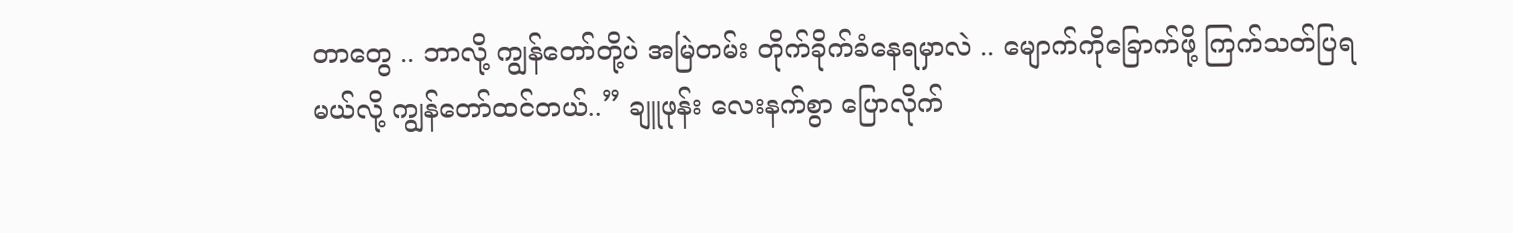တာတွေ .. ဘာလို့ ကျွန်တော်တို့ပဲ အမြဲတမ်း တိုက်ခိုက်ခံနေရမှာလဲ .. မျောက်ကိုခြောက်ဖို့ ကြက်သတ်ပြရမယ်လို့ ကျွန်တော်ထင်တယ်..” ချူဖုန်း လေးနက်စွာ ပြောလိုက်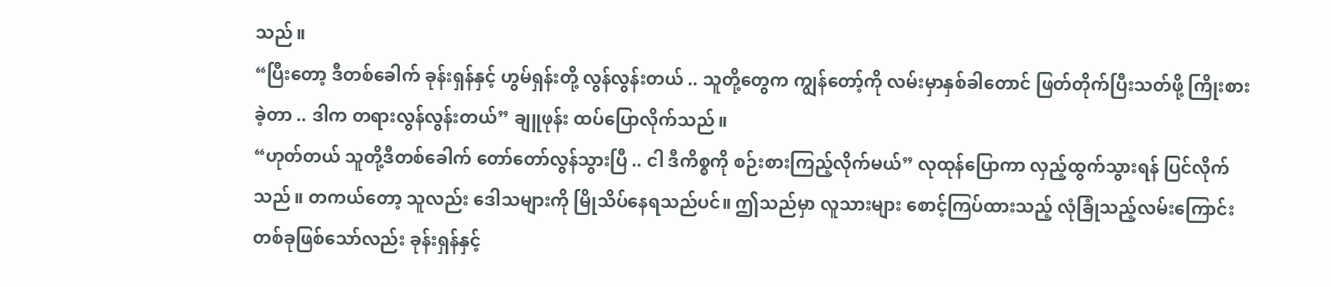သည်။
“ပြီးတော့ ဒီတစ်ခေါက် ခုန်းရှန်နှင့် ဟွမ်ရှန်းတို့ လွန်လွန်းတယ် .. သူတို့တွေက ကျွန်တော့်ကို လမ်းမှာနှစ်ခါတောင် ဖြတ်တိုက်ပြီးသတ်ဖို့ ကြိုးစားခဲ့တာ .. ဒါက တရားလွန်လွန်းတယ်” ချူဖုန်း ထပ်ပြောလိုက်သည်။
“ဟုတ်တယ် သူတို့ဒီတစ်ခေါက် တော်တော်လွန်သွားပြီ .. ငါ ဒီကိစ္စကို စဉ်းစားကြည့်လိုက်မယ်” လုထုန်ပြောကာ လှည့်ထွက်သွားရန် ပြင်လိုက်သည်။ တကယ်တော့ သူလည်း ဒေါသများကို မြိုသိပ်နေရသည်ပင်။ ဤသည်မှာ လူသားများ စောင့်ကြပ်ထားသည့် လုံခြုံသည့်လမ်းကြောင်းတစ်ခုဖြစ်သော်လည်း ခုန်းရှန်နှင့်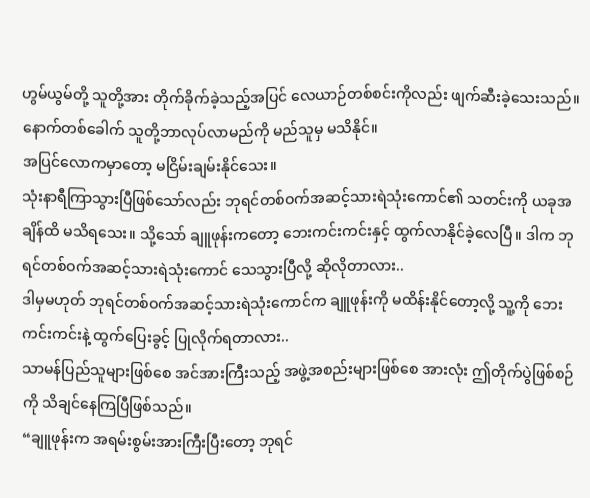ဟွမ်ယွမ်တို့ သူတို့အား တိုက်ခိုက်ခဲ့သည့်အပြင် လေယာဉ်တစ်စင်းကိုလည်း ဖျက်ဆီးခဲ့သေးသည်။ နောက်တစ်ခေါက် သူတို့ဘာလုပ်လာမည်ကို မည်သူမှ မသိနိုင်။
အပြင်လောကမှာတော့ မငြိမ်းချမ်းနိုင်သေး။
သုံးနာရီကြာသွားပြီဖြစ်သော်လည်း ဘုရင်တစ်ဝက်အဆင့်သားရဲသုံးကောင်၏ သတင်းကို ယခုအချိန်ထိ မသိရသေး။ သို့သော် ချူဖုန်းကတော့ ဘေးကင်းကင်းနှင့် ထွက်လာနိုင်ခဲ့လေပြီ။ ဒါက ဘုရင်တစ်ဝက်အဆင့်သားရဲသုံးကောင် သေသွားပြီလို့ ဆိုလိုတာလား..
ဒါမှမဟုတ် ဘုရင်တစ်ဝက်အဆင့်သားရဲသုံးကောင်က ချူဖုန်းကို မထိန်းနိုင်တော့လို့ သူ့ကို ဘေးကင်းကင်းနဲ့ ထွက်ပြေးခွင့် ပြုလိုက်ရတာလား..
သာမန်ပြည်သူများဖြစ်စေ အင်အားကြီးသည့် အဖွဲ့အစည်းများဖြစ်စေ အားလုံး ဤတိုက်ပွဲဖြစ်စဉ်ကို သိချင်နေကြပြီဖြစ်သည်။
“ချူဖုန်းက အရမ်းစွမ်းအားကြီးပြီးတော့ ဘုရင်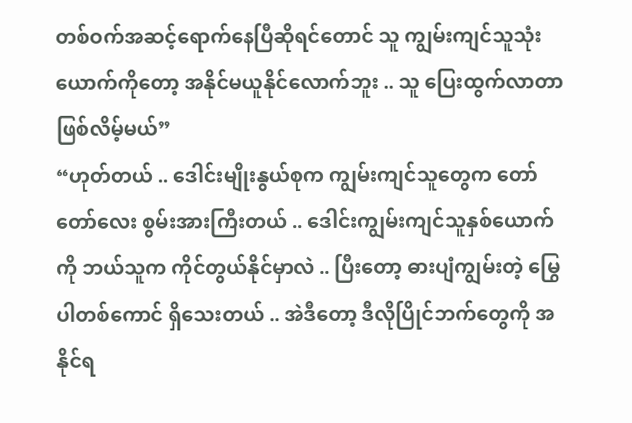တစ်ဝက်အဆင့်ရောက်နေပြီဆိုရင်တောင် သူ ကျွမ်းကျင်သူသုံးယောက်ကိုတော့ အနိုင်မယူနိုင်လောက်ဘူး .. သူ ပြေးထွက်လာတာ ဖြစ်လိမ့်မယ်”
“ဟုတ်တယ် .. ဒေါင်းမျိုးနွယ်စုက ကျွမ်းကျင်သူတွေက တော်တော်လေး စွမ်းအားကြီးတယ် .. ဒေါင်းကျွမ်းကျင်သူနှစ်ယောက်ကို ဘယ်သူက ကိုင်တွယ်နိုင်မှာလဲ .. ပြီးတော့ ဓားပျံကျွမ်းတဲ့ မြွေပါတစ်ကောင် ရှိသေးတယ် .. အဲဒီတော့ ဒီလိုပြိုင်ဘက်တွေကို အနိုင်ရ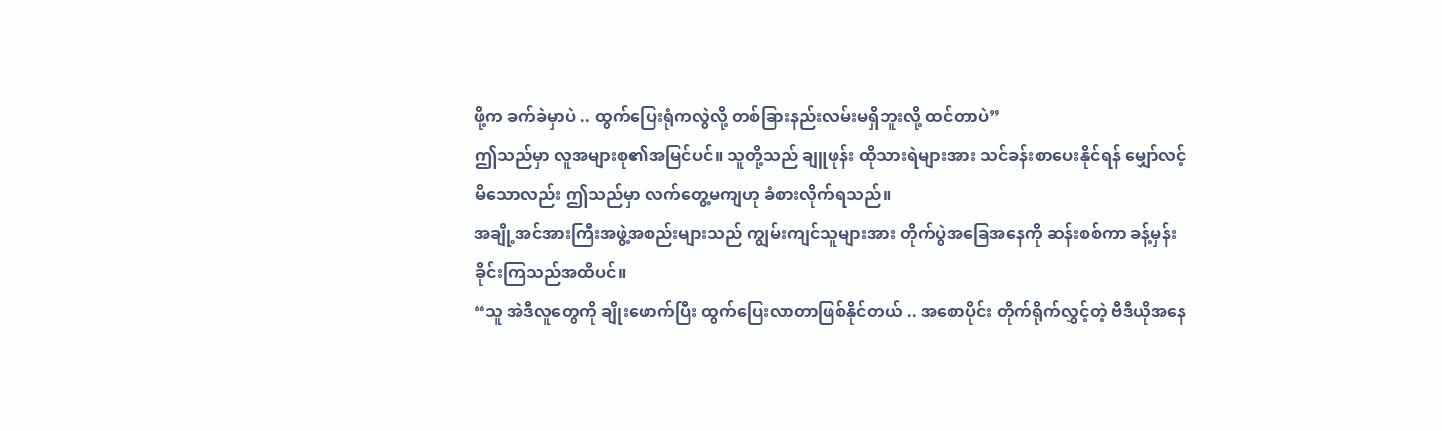ဖို့က ခက်ခဲမှာပဲ .. ထွက်ပြေးရုံကလွဲလို့ တစ်ခြားနည်းလမ်းမရှိဘူးလို့ ထင်တာပဲ”
ဤသည်မှာ လူအများစု၏အမြင်ပင်။ သူတို့သည် ချူဖုန်း ထိုသားရဲများအား သင်ခန်းစာပေးနိုင်ရန် မျှော်လင့်မိသောလည်း ဤသည်မှာ လက်တွေ့မကျဟု ခံစားလိုက်ရသည်။
အချို့အင်အားကြီးအဖွဲ့အစည်းများသည် ကျွမ်းကျင်သူများအား တိုက်ပွဲအခြေအနေကို ဆန်းစစ်ကာ ခန့်မှန်းခိုင်းကြသည်အထိပင်။
“သူ အဲဒီလူတွေကို ချိုးဖောက်ပြီး ထွက်ပြေးလာတာဖြစ်နိုင်တယ် .. အစောပိုင်း တိုက်ရိုက်လွှင့်တဲ့ ဗီဒီယိုအနေ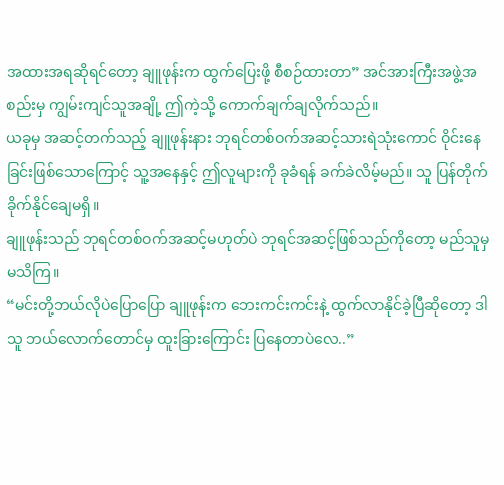အထားအရဆိုရင်တော့ ချူဖုန်းက ထွက်ပြေးဖို့ စီစဉ်ထားတာ” အင်အားကြီးအဖွဲ့အစည်းမှ ကျွမ်းကျင်သူအချို့ ဤကဲ့သို့ ကောက်ချက်ချလိုက်သည်။
ယခုမှ အဆင့်တက်သည့် ချူဖုန်းနား ဘုရင်တစ်ဝက်အဆင့်သားရဲသုံးကောင် ဝိုင်းနေခြင်းဖြစ်သောကြောင့် သူ့အနေနှင့် ဤလူများကို ခုခံရန် ခက်ခဲလိမ့်မည်။ သူ ပြန်တိုက်ခိုက်နိုင်ချေမရှိ။
ချူဖုန်းသည် ဘုရင်တစ်ဝက်အဆင့်မဟုတ်ပဲ ဘုရင်အဆင့်ဖြစ်သည်ကိုတော့ မည်သူမှ မသိကြ။
“မင်းတို့ဘယ်လိုပဲပြောပြော ချူဖုန်းက ဘေးကင်းကင်းနဲ့ ထွက်လာနိုင်ခဲ့ပြီဆိုတော့ ဒါ သူ ဘယ်လောက်တောင်မှ ထူးခြားကြောင်း ပြနေတာပဲလေ..”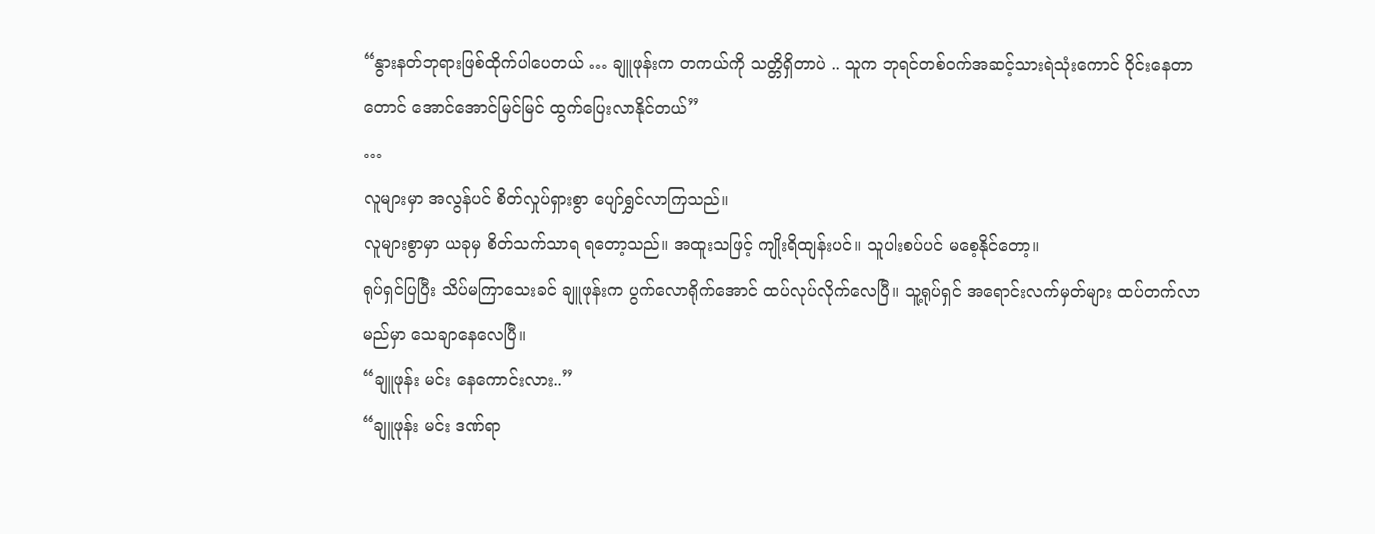“နွားနတ်ဘုရားဖြစ်ထိုက်ပါပေတယ် … ချူဖုန်းက တကယ်ကို သတ္တိရှိတာပဲ .. သူက ဘုရင်တစ်ဝက်အဆင့်သားရဲသုံးကောင် ဝိုင်းနေတာတောင် အောင်အောင်မြင်မြင် ထွက်ပြေးလာနိုင်တယ်”
…
လူများမှာ အလွန်ပင် စိတ်လှုပ်ရှားစွာ ပျော်ရွှင်လာကြသည်။
လူများစွာမှာ ယခုမှ စိတ်သက်သာရ ရတော့သည်။ အထူးသဖြင့် ကျိုးရိထျန်းပင်။ သူပါးစပ်ပင် မစေ့နိုင်တော့။
ရုပ်ရှင်ပြပြီး သိပ်မကြာသေးခင် ချူဖုန်းက ပွက်လောရိုက်အောင် ထပ်လုပ်လိုက်လေပြီ။ သူ့ရုပ်ရှင် အရောင်းလက်မှတ်များ ထပ်တက်လာမည်မှာ သေချာနေလေပြီ။
“ချူဖုန်း မင်း နေကောင်းလား..”
“ချူဖုန်း မင်း ဒဏ်ရာ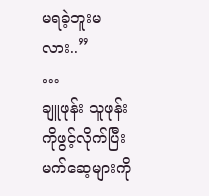မရခဲ့ဘူးမလား..”
…
ချူဖုန်း သူဖုန်းကိုဖွင့်လိုက်ပြီး မက်ဆေ့များကို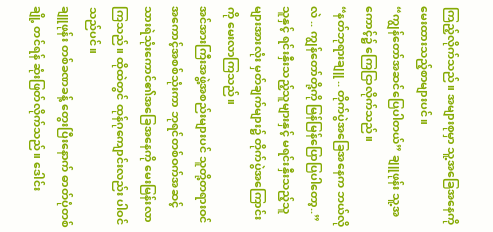ကြည့်လိုက်သည်။ အများစုမှာ သူ့အခြေအနေကို မေးထားသည့်စာများပင်။
“ကျွန်တော်အဆင်ပြေပါတယ်” ချူဖုန်း သူ့အကောင့်၌ ကြေငြာလိုက်သည်။
“နတ်ဘုရားချူ .. တိုက်ပွဲအခြေအနေက ဘယ်လိုလဲ .. ကျွန်တော်တို့ကို မြန်မြန်ပြောပြပါတော့..”
သူနှင့် ရင်းနှီးသည့်သူများနှင့် မရင်းနှီးသည့်သူများအားလုံး မှတ်ချက်များ၌ တိုက်ပွဲအကြောင်းကို မေးလာကြသည်။
အင်အားကြီးအဖွဲ့အစည်းများပင် သူတို့တရားဝင်အကောင့်အစစ်သုံးကာ ဘုရင်တစ်ဝက်အဆင့်သားရဲသုံးကောင်၏အခြေအနေကို မေးမြန်းလာကြသည်။ ထိုထဲတွင် ထုန်ဂုကျောင်းလည်း ပါဝင်သည်ပင်။
ချူဖုန်း တစ်ခဏခန့် တွေးပြီးနောက် ဓာတ်ပုံတစ်ချို့ တင်ရန် ဆုံးဖြတ်လိုက်သည်။ ဒေါင်း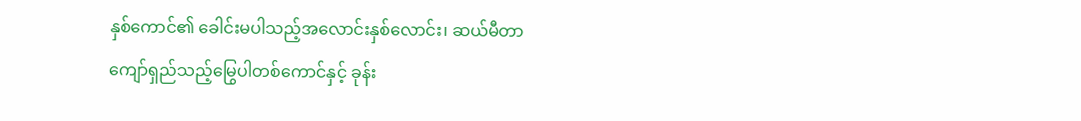နှစ်ကောင်၏ ခေါင်းမပါသည့်အလောင်းနှစ်လောင်း၊ ဆယ်မီတာကျော်ရှည်သည့်မြွေပါတစ်ကောင်နှင့် ခုန်း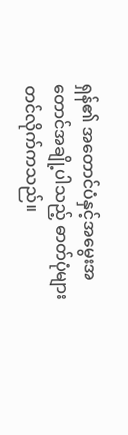ရှန်၏ အတောင်ပံနှင့်အမွေးအတောင်အချို့ပါသည့် ဓာတ်ပုံများ တင်လိုက်ကသည်။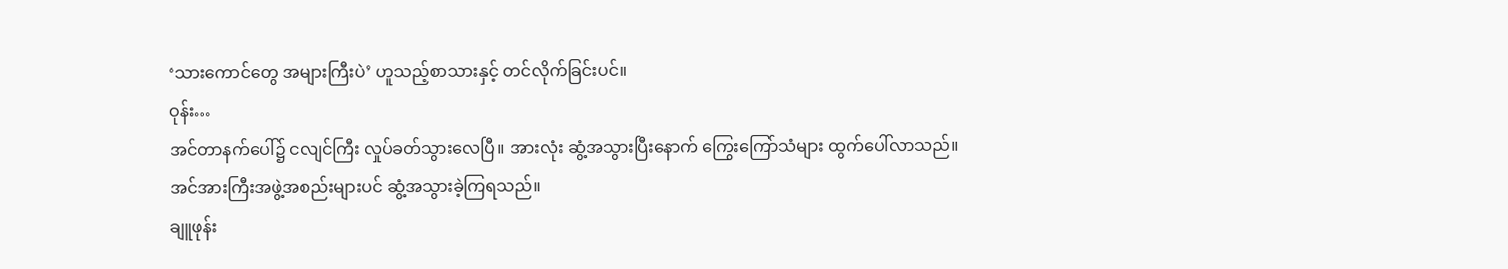‘သားကောင်တွေ အများကြီးပဲ’ ဟူသည့်စာသားနှင့် တင်လိုက်ခြင်းပင်။
ဝုန်း…
အင်တာနက်ပေါ်၌ ငလျင်ကြီး လှုပ်ခတ်သွားလေပြီ။ အားလုံး ဆွံ့အသွားပြီးနောက် ကြွေးကြော်သံများ ထွက်ပေါ်လာသည်။
အင်အားကြီးအဖွဲ့အစည်းများပင် ဆွံ့အသွားခဲ့ကြရသည်။
ချူဖုန်း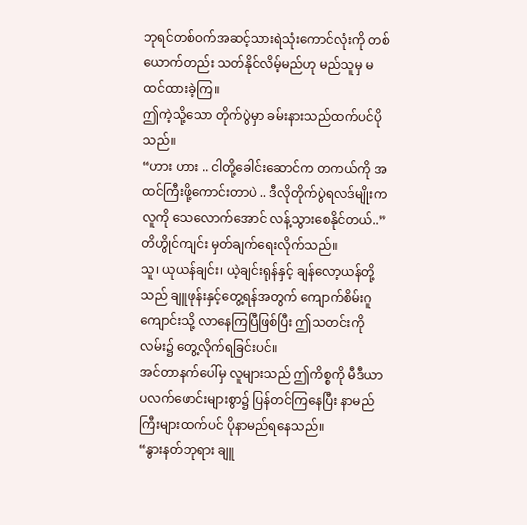ဘုရင်တစ်ဝက်အဆင့်သားရဲသုံးကောင်လုံးကို တစ်ယောက်တည်း သတ်နိုင်လိမ့်မည်ဟု မည်သူမှ မထင်ထားခဲ့ကြ။
ဤကဲ့သို့သော တိုက်ပွဲမှာ ခမ်းနားသည်ထက်ပင်ပိုသည်။
“ဟား ဟား .. ငါတို့ခေါင်းဆောင်က တကယ်ကို အထင်ကြီးဖို့ကောင်းတာပဲ .. ဒီလိုတိုက်ပွဲရလဒ်မျိုးက လူကို သေလောက်အောင် လန့်သွားစေနိုင်တယ်..” တိဟွိုင်ကျင်း မှတ်ချက်ရေးလိုက်သည်။
သူ၊ ယုယန်ချင်း၊ ယဲ့ချင်းရုန်နှင့် ချန်လော့ယန်တို့သည် ချူဖုန်းနှင့်တွေ့ရန်အတွက် ကျောက်စိမ်းဂူကျောင်းသို့ လာနေကြပြီဖြစ်ပြီး ဤသတင်းကို လမ်း၌ တွေ့လိုက်ရခြင်းပင်။
အင်တာနက်ပေါ်မှ လူများသည် ဤကိစ္စကို မီဒီယာပလက်ဖောင်းများစွာ၌ ပြန်တင်ကြနေပြီး နာမည်ကြီးများထက်ပင် ပိုနာမည်ရနေသည်။
“နွားနတ်ဘုရား ချူ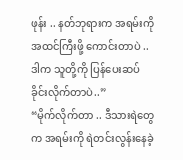ဖုန်း .. နတ်ဘုရားက အရမ်းကို အထင်ကြီးဖို့ ကောင်းတာပဲ .. ဒါက သူတို့ကို ပြန်ပေးဆပ်ခိုင်းလိုက်တာပဲ..”
“မိုက်လိုက်တာ .. ဒီသားရဲတွေက အရမ်းကို ရဲတင်းလွန်းနေခဲ့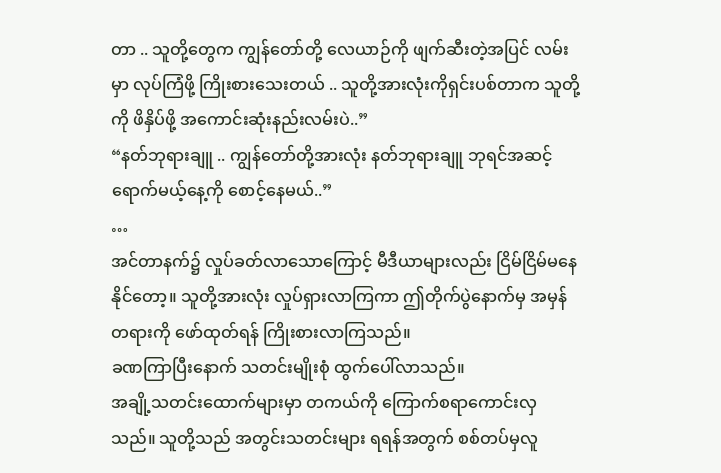တာ .. သူတို့တွေက ကျွန်တော်တို့ လေယာဉ်ကို ဖျက်ဆီးတဲ့အပြင် လမ်းမှာ လုပ်ကြံဖို့ ကြိုးစားသေးတယ် .. သူတို့အားလုံးကိုရှင်းပစ်တာက သူတို့ကို ဖိနှိပ်ဖို့ အကောင်းဆုံးနည်းလမ်းပဲ..”
“နတ်ဘုရားချူ .. ကျွန်တော်တို့အားလုံး နတ်ဘုရားချူ ဘုရင်အဆင့် ရောက်မယ့်နေ့ကို စောင့်နေမယ်..”
…
အင်တာနက်၌ လှုပ်ခတ်လာသောကြောင့် မီဒီယာများလည်း ငြိမ်ငြိမ်မနေနိုင်တော့။ သူတို့အားလုံး လှုပ်ရှားလာကြကာ ဤတိုက်ပွဲနောက်မှ အမှန်တရားကို ဖော်ထုတ်ရန် ကြိုးစားလာကြသည်။
ခဏကြာပြီးနောက် သတင်းမျိုးစုံ ထွက်ပေါ်လာသည်။
အချို့သတင်းထောက်များမှာ တကယ်ကို ကြောက်စရာကောင်းလှသည်။ သူတို့သည် အတွင်းသတင်းများ ရရန်အတွက် စစ်တပ်မှလူ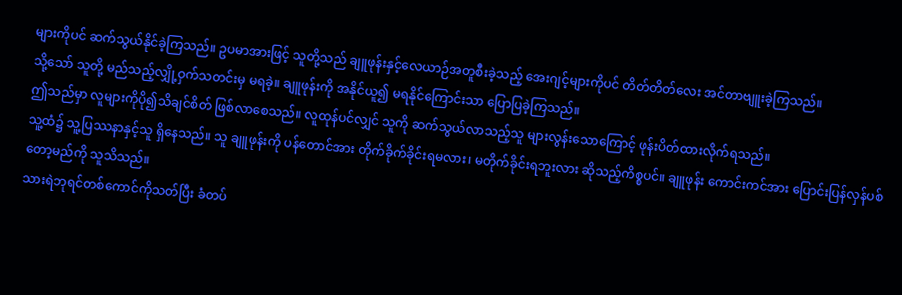များကိုပင် ဆက်သွယ်နိုင်ခဲ့ကြသည်။ ဥပမာအားဖြင့် သူတို့သည် ချူဖုန်းနှင့်လေယာဉ်အတူစီးခဲ့သည့် အေးဂျင့်များကိုပင် တိတ်တိတ်လေး အင်တာဗျူးခဲ့ကြသည်။
သို့သော် သူတို့ မည်သည့်လျှို့ဝှက်သတင်းမှ မရခဲ့။ ချူဖုန်းကို အနိုင်ယူ၍ မရနိုင်ကြောင်းသာ ပြောပြခဲ့ကြသည်။
ဤသည်မှာ လူများကိုပို၍သိချင်စိတ် ဖြစ်လာစေသည်။ လူထုန်ပင်လျှင် သူကို ဆက်သွယ်လာသည့်သူ များလွန်းသောကြောင့် ဖုန်းပိတ်ထားလိုက်ရသည်။
သူ့ထံ၌ သူ့ပြဿနာနှင့်သူ ရှိနေသည်။ သူ ချူဖုန်းကို ပန်တောင်အား တိုက်ခိုက်ခိုင်းရမလား၊ မတိုက်ခိုင်းရဘူးလား ဆိုသည့်ကိစ္စပင်။ ချူဖုန်း ကောင်းကင်အား ပြောင်းပြန်လှန်ပစ်တော့မည်ကို သူသိသည်။
သားရဲဘုရင်တစ်ကောင်ကိုသတ်ပြီး ခံတပ်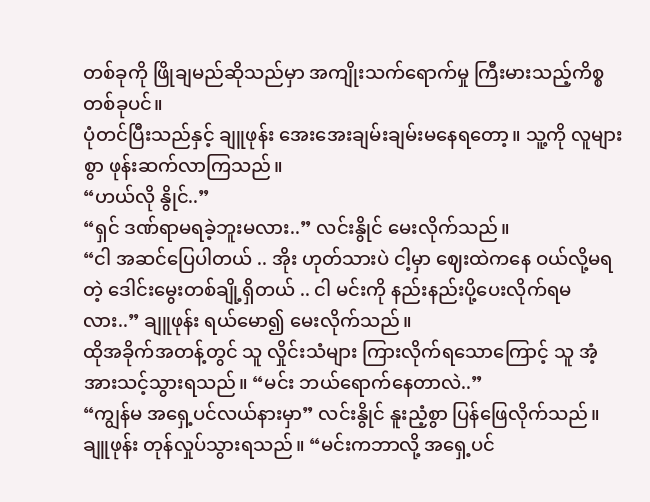တစ်ခုကို ဖြိုချမည်ဆိုသည်မှာ အကျိုးသက်ရောက်မှု ကြီးမားသည့်ကိစ္စတစ်ခုပင်။
ပုံတင်ပြီးသည်နှင့် ချူဖုန်း အေးအေးချမ်းချမ်းမနေရတော့။ သူ့ကို လူများစွာ ဖုန်းဆက်လာကြသည်။
“ဟယ်လို နွိုင်..”
“ရှင် ဒဏ်ရာမရခဲ့ဘူးမလား..” လင်းနွိုင် မေးလိုက်သည်။
“ငါ အဆင်ပြေပါတယ် .. အိုး ဟုတ်သားပဲ ငါ့မှာ ဈေးထဲကနေ ဝယ်လို့မရတဲ့ ဒေါင်းမွေးတစ်ချို့ရှိတယ် .. ငါ မင်းကို နည်းနည်းပို့ပေးလိုက်ရမလား..” ချူဖုန်း ရယ်မော၍ မေးလိုက်သည်။
ထိုအခိုက်အတန့်တွင် သူ လှိုင်းသံများ ကြားလိုက်ရသောကြောင့် သူ အံ့အားသင့်သွားရသည်။ “မင်း ဘယ်ရောက်နေတာလဲ..”
“ကျွန်မ အရှေ့ပင်လယ်နားမှာ” လင်းနွိုင် နူးညံ့စွာ ပြန်ဖြေလိုက်သည်။
ချူဖုန်း တုန်လှုပ်သွားရသည်။ “မင်းကဘာလို့ အရှေ့ပင်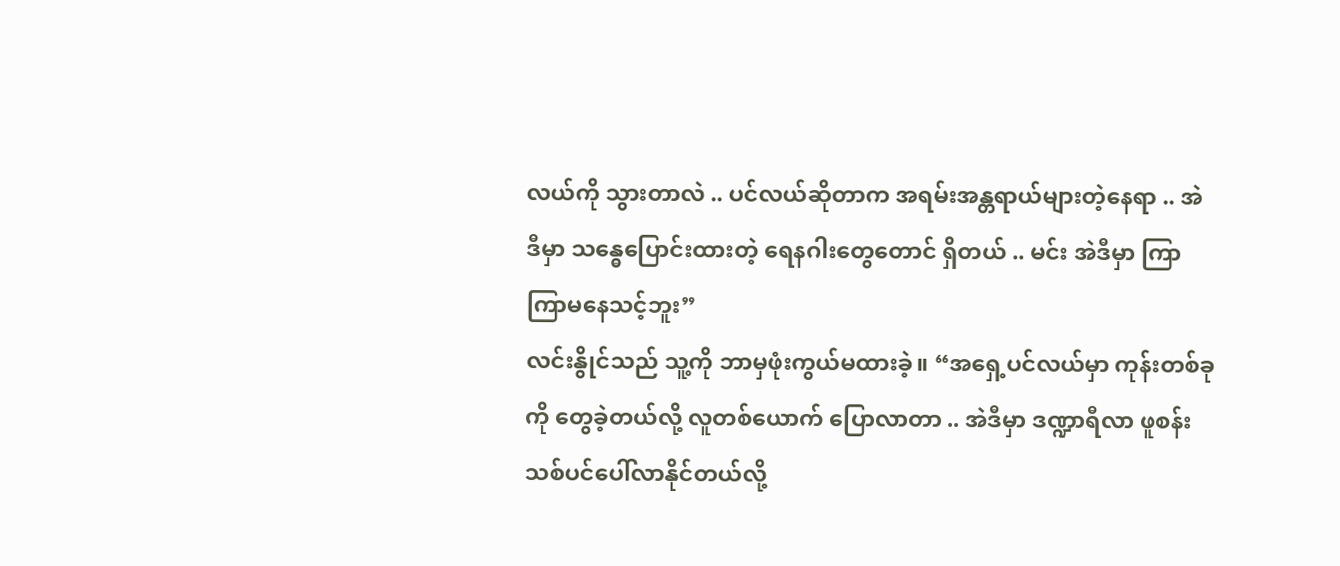လယ်ကို သွားတာလဲ .. ပင်လယ်ဆိုတာက အရမ်းအန္တရာယ်များတဲ့နေရာ .. အဲဒီမှာ သန္ဓေပြောင်းထားတဲ့ ရေနဂါးတွေတောင် ရှိတယ် .. မင်း အဲဒီမှာ ကြာကြာမနေသင့်ဘူး”
လင်းနွိုင်သည် သူ့ကို ဘာမှဖုံးကွယ်မထားခဲ့။ “အရှေ့ပင်လယ်မှာ ကုန်းတစ်ခုကို တွေခဲ့တယ်လို့ လူတစ်ယောက် ပြောလာတာ .. အဲဒီမှာ ဒဏ္ဍာရီလာ ဖူစန်းသစ်ပင်ပေါ်လာနိုင်တယ်လို့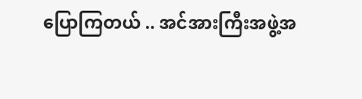ပြောကြတယ် .. အင်အားကြီးအဖွဲ့အ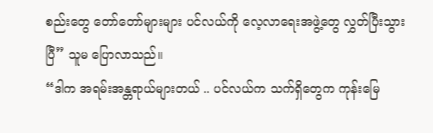စည်းတွေ တော်တော်များများ ပင်လယ်ကို လေ့လာရေးအဖွဲ့တွေ လွှတ်ပြီးသွားပြီ” သူမ ပြောလာသည်။
“ဒါက အရမ်းအန္တရာယ်များတယ် .. ပင်လယ်က သက်ရှိတွေက ကုန်းမြေ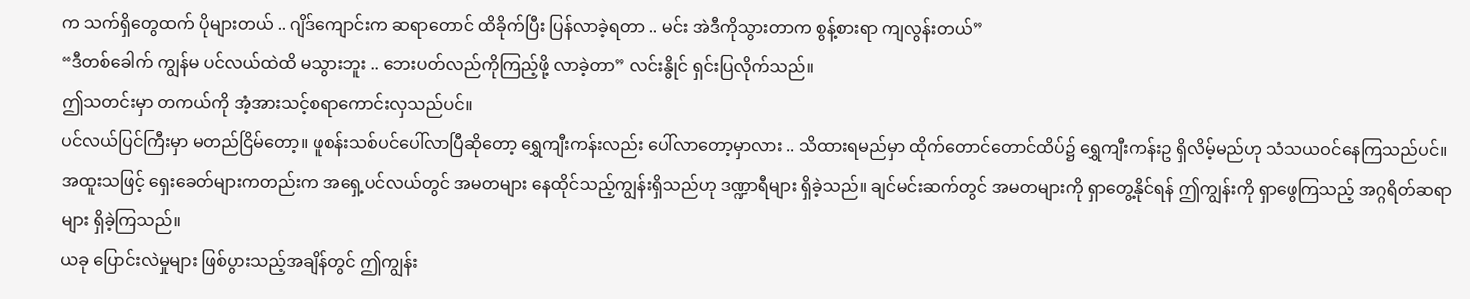က သက်ရှိတွေထက် ပိုများတယ် .. ဂျိဒ်ကျောင်းက ဆရာတောင် ထိခိုက်ပြီး ပြန်လာခဲ့ရတာ .. မင်း အဲဒီကိုသွားတာက စွန့်စားရာ ကျလွန်းတယ်”
“ဒီတစ်ခေါက် ကျွန်မ ပင်လယ်ထဲထိ မသွားဘူး .. ဘေးပတ်လည်ကိုကြည့်ဖို့ လာခဲ့တာ” လင်းနွိုင် ရှင်းပြလိုက်သည်။
ဤသတင်းမှာ တကယ်ကို အံ့အားသင့်စရာကောင်းလှသည်ပင်။
ပင်လယ်ပြင်ကြီးမှာ မတည်ငြိမ်တော့။ ဖူစန်းသစ်ပင်ပေါ်လာပြီဆိုတော့ ရွှေကျီးကန်းလည်း ပေါ်လာတော့မှာလား .. သိထားရမည်မှာ ထိုက်တောင်တောင်ထိပ်၌ ရွှေကျီးကန်းဥ ရှိလိမ့်မည်ဟု သံသယဝင်နေကြသည်ပင်။
အထူးသဖြင့် ရှေးခေတ်များကတည်းက အရှေ့ပင်လယ်တွင် အမတများ နေထိုင်သည့်ကျွန်းရှိသည်ဟု ဒဏ္ဍာရီများ ရှိခဲ့သည်။ ချင်မင်းဆက်တွင် အမတများကို ရှာတွေ့နိုင်ရန် ဤကျွန်းကို ရှာဖွေကြသည့် အဂ္ဂရိတ်ဆရာများ ရှိခဲ့ကြသည်။
ယခု ပြောင်းလဲမှုများ ဖြစ်ပွားသည့်အချိန်တွင် ဤကျွန်း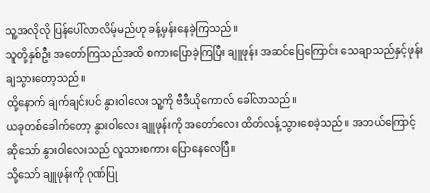သူ့အလိုလို ပြန်ပေါ်လာလိမ့်မည်ဟု ခန့်မှန်းနေခဲ့ကြသည်။
သူတို့နှစ်ဦး အတော်ကြသည်အထိ စကားပြောခဲ့ကြပြီး ချူဖုန်း အဆင်ပြေကြောင်း သေချာသည်နှင့်ဖုန်းချသွားတော့သည်။
ထို့နောက် ချက်ချင်းပင် နွားဝါလေး သူ့ကို ဗီဒီယိုကောလ် ခေါ်လာသည်။
ယခုတစ်ခေါက်တော့ နွားဝါလေး ချူဖုန်းကို အတော်လေး ထိတ်လန့်သွားစေခဲ့သည်။ အဘယ်ကြောင့်ဆိုသော် နွားဝါလေးသည် လူသားစကား ပြောနေလေပြီ။
သို့သော် ချူဖုန်းကို ဂုဏ်ပြု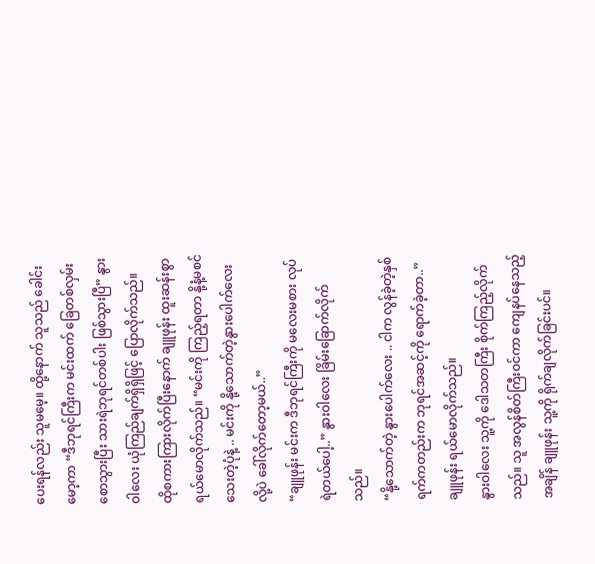ပေးရန်လည်း သူမမေ့။ ထို့နောက် သူသည် ခေါင်းမော့ကာ “ဒီဘုရင်ကြီးက မင်းထက် ခြေတစ်လှမ်းစောသွားပြီး သားရဲဘုရင်တစ်ပါး ဖြစ်သွားပြီ” နွားဝါလေး ယုံကြည်ချက်ရှိရှိဖြင့် ပြောလိုက်သည်။
ထိုစကားကြားလိုက်ပြီးနောက် ချူဖုန်း ထူးဆန်းစွာ ရယ်မောလိုက်သည်။ “မင်းကို ကြည့်ရတာ နို့နံ့မစင်သေးတဲ့ပုံနဲ့ .. မင်းကို နို့သောက်တဲ့နွားပေါက်လေးလို့ပဲ ခေါ်လိုက်တော့မယ်..”
“ချူဖုန်း မင်းက ဒီဘုရင်ကြီးကို မလေးမစား လုပ်ရဲတယ်ပေါ့..” နွားဝါလေး ခြိမ်းခြောက်လိုက်သည်။
“နို့သောက်တဲ့ နွားပေါက်လေး .. ငါက လွန်ခဲ့တဲ့နှစ်ရက်ကတည်းက ဘုရင်အဆင့်ကို ရောက်ခဲ့တာ..” ချူဖုန်း ရယ်မောလိုက်သည်။
နွားဝါလေး သူ့ကို ဒေါသတကြီး စိုက်ကြည့်လိုက်သည်။ သူ အလွန်စိတ်ကြီးဝင်ကာ ကျေနပ်နေသည့်အချိန် ချူဖုန်း သူ့ကို ရိုက်ချလိုက်ခြင်းပင်။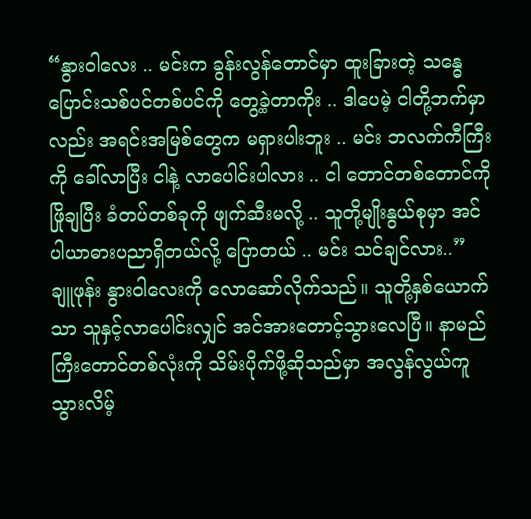“နွားဝါလေး .. မင်းက ခွန်းလွန်တောင်မှာ ထူးခြားတဲ့ သန္ဓေပြောင်းသစ်ပင်တစ်ပင်ကို တွေ့ခဲ့တာကိုး .. ဒါပေမဲ့ ငါတို့ဘက်မှာလည်း အရင်းအမြစ်တွေက မရှားပါးဘူး .. မင်း ဘလက်ကီကြီးကို ခေါ်လာပြီး ငါနဲ့ လာပေါင်းပါလား .. ငါ တောင်တစ်တောင်ကို ဖြိုချပြီး ခံတပ်တစ်ခုကို ဖျက်ဆီးမလို့ .. သူတို့မျိုးနွယ်စုမှာ အင်ပါယာဓားပညာရှိတယ်လို့ ပြောတယ် .. မင်း သင်ချင်လား..”
ချူဖုန်း နွားဝါလေးကို လောဆော်လိုက်သည်။ သူတို့နှစ်ယောက်သာ သူနှင့်လာပေါင်းလျှင် အင်အားတောင့်သွားလေပြီ။ နာမည်ကြီးတောင်တစ်လုံးကို သိမ်းပိုက်ဖို့ဆိုသည်မှာ အလွန်လွယ်ကူသွားလိမ့်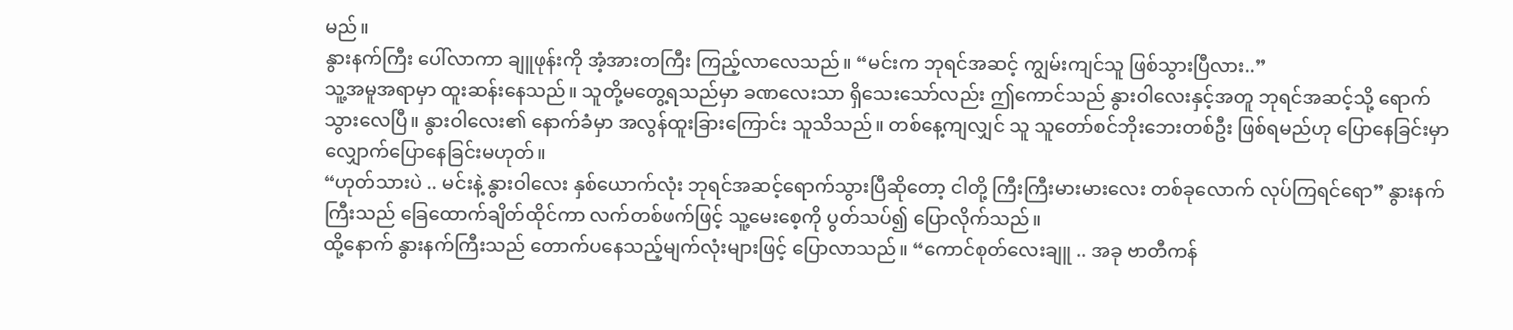မည်။
နွားနက်ကြီး ပေါ်လာကာ ချူဖုန်းကို အံ့အားတကြီး ကြည့်လာလေသည်။ “မင်းက ဘုရင်အဆင့် ကျွမ်းကျင်သူ ဖြစ်သွားပြီလား..”
သူ့အမူအရာမှာ ထူးဆန်းနေသည်။ သူတို့မတွေ့ရသည်မှာ ခဏလေးသာ ရှိသေးသော်လည်း ဤကောင်သည် နွားဝါလေးနှင့်အတူ ဘုရင်အဆင့်သို့ ရောက်သွားလေပြီ။ နွားဝါလေး၏ နောက်ခံမှာ အလွန်ထူးခြားကြောင်း သူသိသည်။ တစ်နေ့ကျလျှင် သူ သူတော်စင်ဘိုးဘေးတစ်ဦး ဖြစ်ရမည်ဟု ပြောနေခြင်းမှာ လျှောက်ပြောနေခြင်းမဟုတ်။
“ဟုတ်သားပဲ .. မင်းနဲ့ နွားဝါလေး နှစ်ယောက်လုံး ဘုရင်အဆင့်ရောက်သွားပြီဆိုတော့ ငါတို့ ကြီးကြီးမားမားလေး တစ်ခုလောက် လုပ်ကြရင်ရော” နွားနက်ကြီးသည် ခြေထောက်ချိတ်ထိုင်ကာ လက်တစ်ဖက်ဖြင့် သူ့မေးစေ့ကို ပွတ်သပ်၍ ပြောလိုက်သည်။
ထို့နောက် နွားနက်ကြီးသည် တောက်ပနေသည့်မျက်လုံးများဖြင့် ပြောလာသည်။ “ကောင်စုတ်လေးချူ .. အခု ဗာတီကန်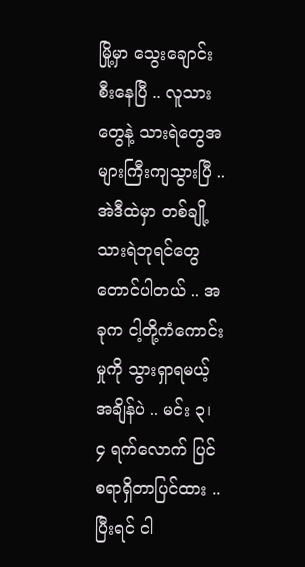မြို့မှာ သွေးချောင်းစီးနေပြီ .. လူသားတွေနဲ့ သားရဲတွေအများကြီးကျသွားပြီ .. အဲဒီထဲမှာ တစ်ချို့သားရဲဘုရင်တွေတောင်ပါတယ် .. အခုက ငါ့တို့ကံကောင်းမှုကို သွားရှာရမယ့်အချိန်ပဲ .. မင်း ၃၊ ၄ ရက်လောက် ပြင်စရာရှိတာပြင်ထား .. ပြီးရင် ငါ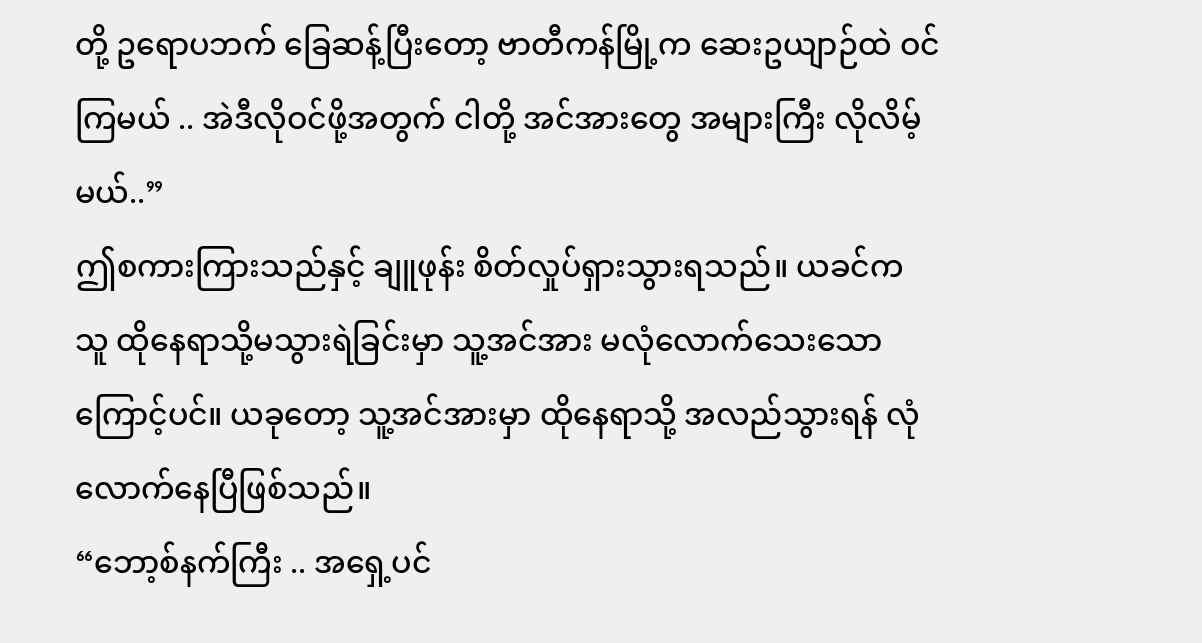တို့ ဥရောပဘက် ခြေဆန့်ပြီးတော့ ဗာတီကန်မြို့က ဆေးဥယျာဉ်ထဲ ဝင်ကြမယ် .. အဲဒီလိုဝင်ဖို့အတွက် ငါတို့ အင်အားတွေ အများကြီး လိုလိမ့်မယ်..”
ဤစကားကြားသည်နှင့် ချူဖုန်း စိတ်လှုပ်ရှားသွားရသည်။ ယခင်က သူ ထိုနေရာသို့မသွားရဲခြင်းမှာ သူ့အင်အား မလုံလောက်သေးသောကြောင့်ပင်။ ယခုတော့ သူ့အင်အားမှာ ထိုနေရာသို့ အလည်သွားရန် လုံလောက်နေပြီဖြစ်သည်။
“ဘော့စ်နက်ကြီး .. အရှေ့ပင်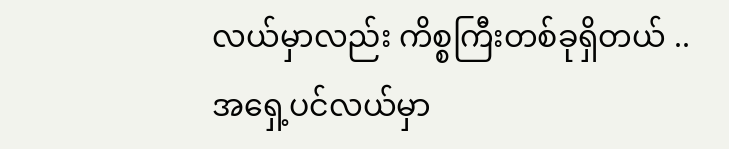လယ်မှာလည်း ကိစ္စကြီးတစ်ခုရှိတယ် .. အရှေ့ပင်လယ်မှာ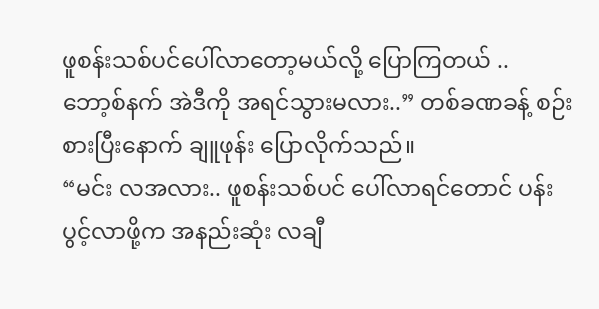ဖူစန်းသစ်ပင်ပေါ်လာတော့မယ်လို့ ပြောကြတယ် .. ဘော့စ်နက် အဲဒီကို အရင်သွားမလား..” တစ်ခဏခန့် စဉ်းစားပြီးနောက် ချူဖုန်း ပြောလိုက်သည်။
“မင်း လအလား.. ဖူစန်းသစ်ပင် ပေါ်လာရင်တောင် ပန်းပွင့်လာဖို့က အနည်းဆုံး လချီ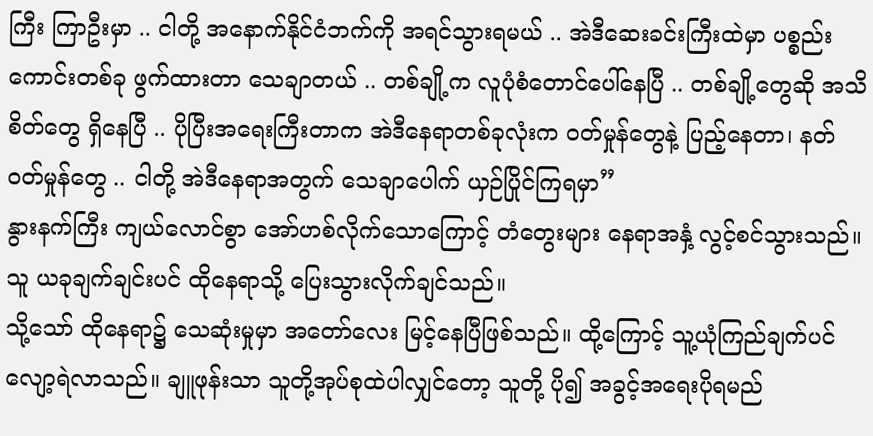ကြီး ကြာဦးမှာ .. ငါတို့ အနောက်နိုင်ငံဘက်ကို အရင်သွားရမယ် .. အဲဒီဆေးခင်းကြီးထဲမှာ ပစ္စည်းကောင်းတစ်ခု ဖွက်ထားတာ သေချာတယ် .. တစ်ချို့က လူပုံစံတောင်ပေါ်နေပြီ .. တစ်ချို့တွေဆို အသိစိတ်တွေ ရှိနေပြီ .. ပိုပြီးအရေးကြီးတာက အဲဒီနေရာတစ်ခုလုံးက ဝတ်မှုန်တွေနဲ့ ပြည့်နေတာ၊ နတ်ဝတ်မှုန်တွေ .. ငါတို့ အဲဒီနေရာအတွက် သေချာပေါက် ယှဉ်ပြိုင်ကြရမှာ”
နွားနက်ကြီး ကျယ်လောင်စွာ အော်ဟစ်လိုက်သောကြောင့် တံတွေးများ နေရာအနှံ့ လွင့်စင်သွားသည်။
သူ ယခုချက်ချင်းပင် ထိုနေရာသို့ ပြေးသွားလိုက်ချင်သည်။
သို့သော် ထိုနေရာ၌ သေဆုံးမှုမှာ အတော်လေး မြင့်နေပြီဖြစ်သည်။ ထို့ကြောင့် သူ့ယုံကြည်ချက်ပင် လျော့ရဲလာသည်။ ချူဖုန်းသာ သူတို့အုပ်စုထဲပါလျှင်တော့ သူတို့ ပို၍ အခွင့်အရေးပိုရမည်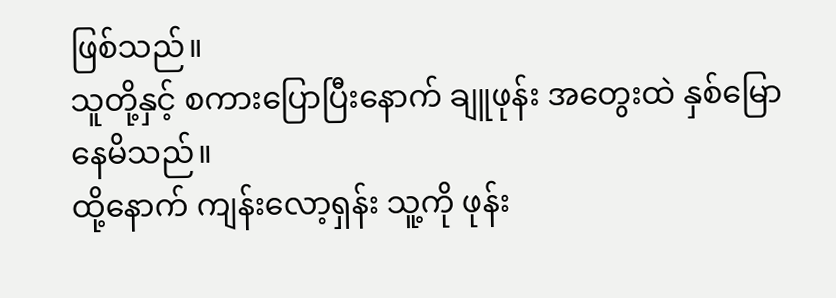ဖြစ်သည်။
သူတို့နှင့် စကားပြောပြီးနောက် ချူဖုန်း အတွေးထဲ နှစ်မြောနေမိသည်။
ထို့နောက် ကျန်းလော့ရှန်း သူ့ကို ဖုန်း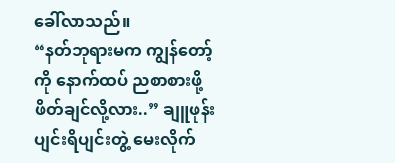ခေါ်လာသည်။
“နတ်ဘုရားမက ကျွန်တော့်ကို နောက်ထပ် ညစာစားဖို့ ဖိတ်ချင်လို့လား..” ချူဖုန်း ပျင်းရိပျင်းတွဲ့ မေးလိုက်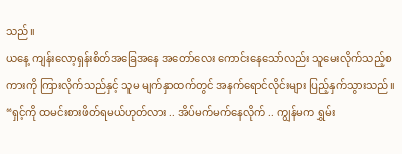သည်။
ယနေ့ ကျန်းလော့ရှန်းစိတ်အခြေအနေ အတော်လေး ကောင်းနေသော်လည်း သူမေးလိုက်သည့်စကားကို ကြားလိုက်သည်နှင့် သူမ မျက်နှာထက်တွင် အနက်ရောင်လိုင်းများ ပြည့်နှက်သွားသည်။
“ရှင့်ကို ထမင်းစားဖိတ်ရမယ်ဟုတ်လား .. အိပ်မက်မက်နေလိုက် .. ကျွန်မက ရွှမ်း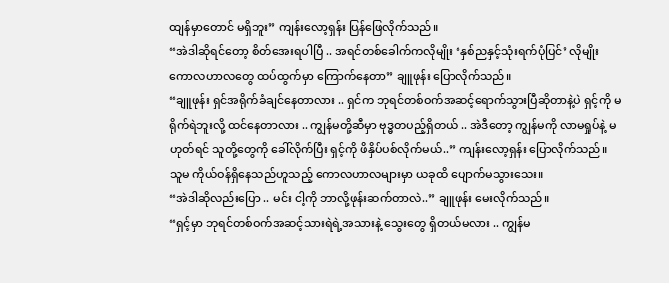ထျန်မှာတောင် မရှိဘူး” ကျန်းလော့ရှန်း ပြန်ဖြေလိုက်သည်။
“အဲဒါဆိုရင်တော့ စိတ်အေးရပါပြီ .. အရင်တစ်ခေါက်ကလိုမျိုး ‘နှစ်ညနှင့်သုံးရက်ပုံပြင်’ လိုမျိုး ကောလဟာလတွေ ထပ်ထွက်မှာ ကြောက်နေတာ” ချူဖုန်း ပြောလိုက်သည်။
“ချူဖုန်း ရှင်အရိုက်ခံချင်နေတာလား .. ရှင်က ဘုရင်တစ်ဝက်အဆင့်ရောက်သွားပြီဆိုတာနဲ့ပဲ ရှင့်ကို မရိုက်ရဲဘူးလို့ ထင်နေတာလား .. ကျွန်မတို့ဆီမှာ ဗုဒ္ဓတပည့်ရှိတယ် .. အဲဒီတော့ ကျွန်မကို လာမရှုပ်နဲ့ မဟုတ်ရင် သူတို့တွေကို ခေါ်လိုက်ပြီး ရှင့်ကို ဖိနှိပ်ပစ်လိုက်မယ်..” ကျန်းလော့ရှန်း ပြောလိုက်သည်။
သူမ ကိုယ်ဝန်ရှိနေသည်ဟူသည့် ကောလဟာလများမှာ ယခုထိ ပျောက်မသွားသေး။
“အဲဒါဆိုလည်းပြော .. မင်း ငါ့ကို ဘာလို့ဖုန်းဆက်တာလဲ..” ချူဖုန်း မေးလိုက်သည်။
“ရှင့်မှာ ဘုရင်တစ်ဝက်အဆင့်သားရဲရဲ့အသားနဲ့ သွေးတွေ ရှိတယ်မလား .. ကျွန်မ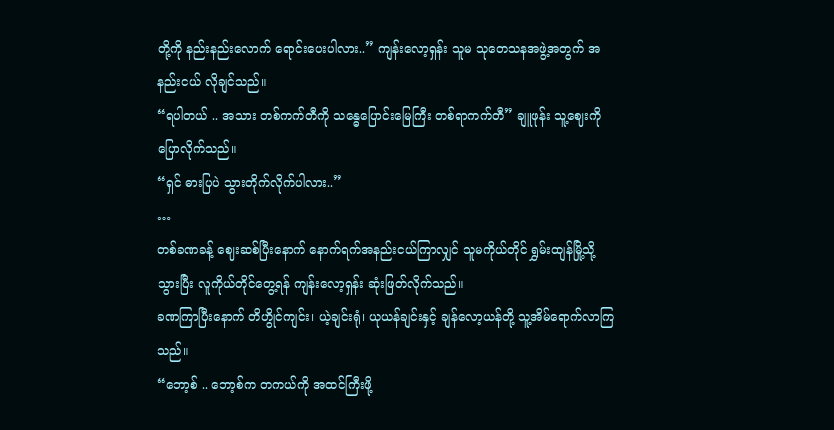တို့ကို နည်းနည်းလောက် ရောင်းပေးပါလား..” ကျန်းလော့ရှန်း သူမ သုတေသနအဖွဲ့အတွက် အနည်းငယ် လိုချင်သည်။
“ရပါတယ် .. အသား တစ်ကက်တီကို သန္ဓေပြောင်းမြေကြီး တစ်ရာကက်တီ” ချူဖုန်း သူ့ဈေးကို ပြောလိုက်သည်။
“ရှင် ဓားပြပဲ သွားတိုက်လိုက်ပါလား..”
…
တစ်ခဏခန့် ဈေးဆစ်ပြီးနောက် နောက်ရက်အနည်းငယ်ကြာလျှင် သူမကိုယ်တိုင် ရွှမ်းထျန်မြို့သို့သွားပြီး လူကိုယ်တိုင်တွေ့ရန် ကျန်းလော့ရှန်း ဆုံးဖြတ်လိုက်သည်။
ခဏကြာပြီးနောက် တိဟွိုင်ကျင်း၊ ယဲ့ချင်းရုံ၊ ယုယန်ချင်းနှင့် ချန်လော့ယန်တို့ သူ့အိမ်ရောက်လာကြသည်။
“ဘော့စ် .. ဘော့စ်က တကယ်ကို အထင်ကြီးဖို့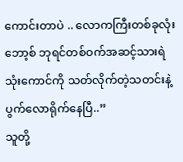ကောင်းတာပဲ .. လောကကြီးတစ်ခုလုံး ဘော့စ် ဘုရင်တစ်ဝက်အဆင့်သားရဲသုံးကောင်ကို သတ်လိုက်တဲ့သတင်းနဲ့ ပွက်လောရိုက်နေပြီ..”
သူတို့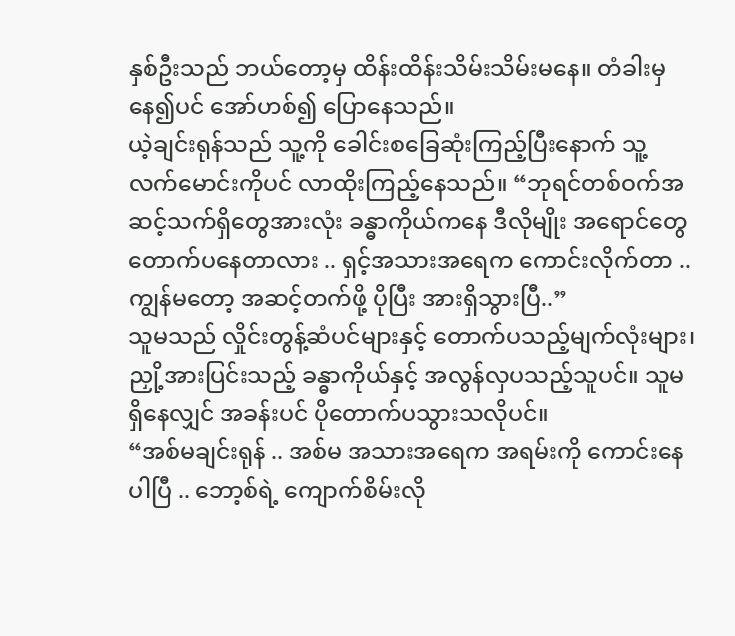နှစ်ဦးသည် ဘယ်တော့မှ ထိန်းထိန်းသိမ်းသိမ်းမနေ။ တံခါးမှနေ၍ပင် အော်ဟစ်၍ ပြောနေသည်။
ယဲ့ချင်းရုန်သည် သူ့ကို ခေါင်းစခြေဆုံးကြည့်ပြီးနောက် သူ့လက်မောင်းကိုပင် လာထိုးကြည့်နေသည်။ “ဘုရင်တစ်ဝက်အဆင့်သက်ရှိတွေအားလုံး ခန္ဓာကိုယ်ကနေ ဒီလိုမျိုး အရောင်တွေ တောက်ပနေတာလား .. ရှင့်အသားအရေက ကောင်းလိုက်တာ .. ကျွန်မတော့ အဆင့်တက်ဖို့ ပိုပြီး အားရှိသွားပြီ..”
သူမသည် လှိုင်းတွန့်ဆံပင်များနှင့် တောက်ပသည့်မျက်လုံးများ၊ ညှို့အားပြင်းသည့် ခန္ဓာကိုယ်နှင့် အလွန်လှပသည့်သူပင်။ သူမရှိနေလျှင် အခန်းပင် ပိုတောက်ပသွားသလိုပင်။
“အစ်မချင်းရုန် .. အစ်မ အသားအရေက အရမ်းကို ကောင်းနေပါပြီ .. ဘော့စ်ရဲ့ ကျောက်စိမ်းလို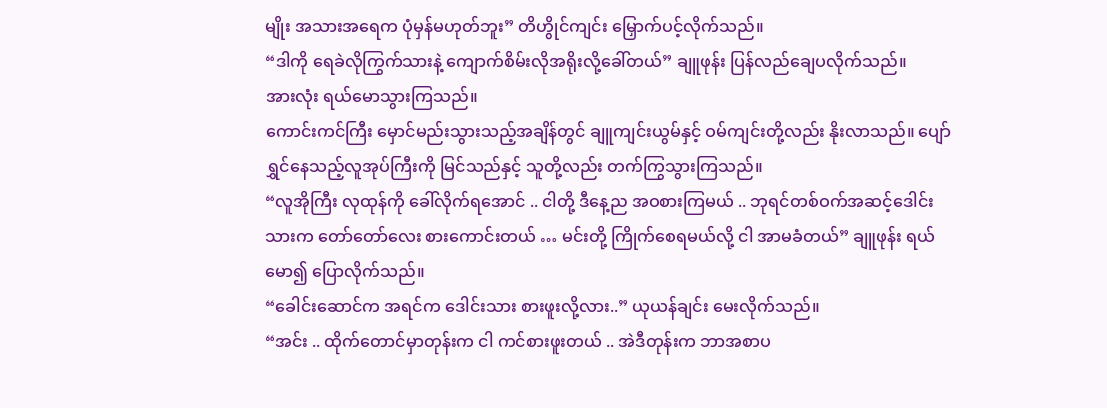မျိုး အသားအရေက ပုံမှန်မဟုတ်ဘူး” တိဟွိုင်ကျင်း မြှောက်ပင့်လိုက်သည်။
“ဒါကို ရေခဲလိုကြွက်သားနဲ့ ကျောက်စိမ်းလိုအရိုးလို့ခေါ်တယ်” ချူဖုန်း ပြန်လည်ချေပလိုက်သည်။
အားလုံး ရယ်မောသွားကြသည်။
ကောင်းကင်ကြီး မှောင်မည်းသွားသည့်အချိန်တွင် ချူကျင်းယွမ်နှင့် ဝမ်ကျင်းတို့လည်း နိုးလာသည်။ ပျော်ရွှင်နေသည့်လူအုပ်ကြီးကို မြင်သည်နှင့် သူတို့လည်း တက်ကြွသွားကြသည်။
“လူအိုကြီး လုထုန်ကို ခေါ်လိုက်ရအောင် .. ငါတို့ ဒီနေ့ည အဝစားကြမယ် .. ဘုရင်တစ်ဝက်အဆင့်ဒေါင်းသားက တော်တော်လေး စားကောင်းတယ် … မင်းတို့ ကြိုက်စေရမယ်လို့ ငါ အာမခံတယ်” ချူဖုန်း ရယ်မော၍ ပြောလိုက်သည်။
“ခေါင်းဆောင်က အရင်က ဒေါင်းသား စားဖူးလို့လား..” ယုယန်ချင်း မေးလိုက်သည်။
“အင်း .. ထိုက်တောင်မှာတုန်းက ငါ ကင်စားဖူးတယ် .. အဲဒီတုန်းက ဘာအစာပ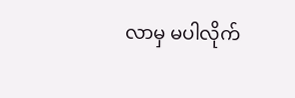လာမှ မပါလိုက်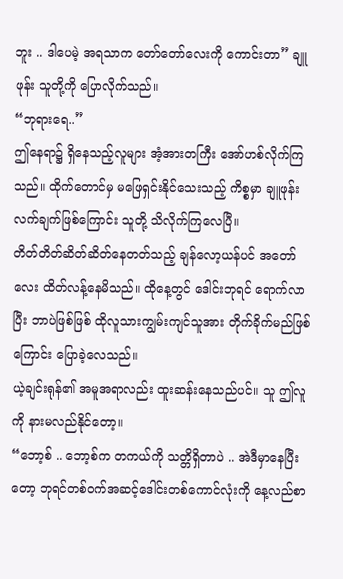ဘူး .. ဒါပေမဲ့ အရသာက တော်တော်လေးကို ကောင်းတာ” ချူဖုန်း သူတို့ကို ပြောလိုက်သည်။
“ဘုရားရေ..”
ဤနေရာ၌ ရှိနေသည့်လူများ အံ့အားတကြီး အော်ဟစ်လိုက်ကြသည်။ ထိုက်တောင်မှ မဖြေရှင်းနိုင်သေးသည့် ကိစ္စမှာ ချူဖုန်း လက်ချက်ဖြစ်ကြောင်း သူတို့ သိလိုက်ကြလေပြီ။
တိတ်တိတ်ဆိတ်ဆိတ်နေတတ်သည့် ချန်လော့ယန်ပင် အတော်လေး ထိတ်လန့်နေမိသည်။ ထိုနေ့တွင် ဒေါင်းဘုရင် ရောက်လာပြီး ဘာပဲဖြစ်ဖြစ် ထိုလူသားကျွမ်းကျင်သူအား တိုက်ခိုက်မည်ဖြစ်ကြောင်း ပြောခဲ့လေသည်။
ယဲ့ချင်းရုန်၏ အမူအရာလည်း ထူးဆန်းနေသည်ပင်။ သူ ဤလူကို နားမလည်နိုင်တော့။
“ဘော့စ် .. ဘော့စ်က တကယ်ကို သတ္တိရှိတာပဲ .. အဲဒီမှာနေပြီးတော့ ဘုရင်တစ်ဝက်အဆင့်ဒေါင်းတစ်ကောင်လုံးကို နေ့လည်စာ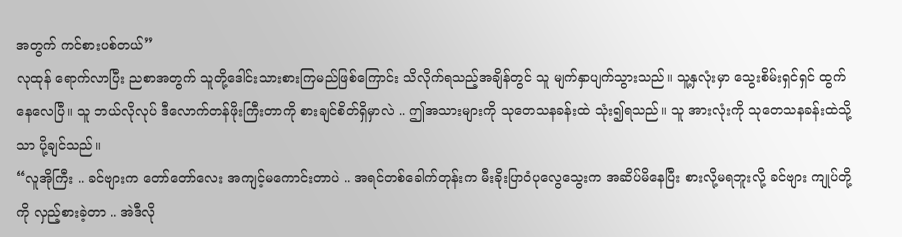အတွက် ကင်စားပစ်တယ်”
လုထုန် ရောက်လာပြီး ညစာအတွက် သူတို့ဒေါင်းသားစားကြမည်ဖြစ်ကြောင်း သိလိုက်ရသည့်အချိန်တွင် သူ မျက်နှာပျက်သွားသည်။ သူ့နှလုံးမှာ သွေးစိမ်းရှင်ရှင် ထွက်နေလေပြီ။ သူ ဘယ်လိုလုပ် ဒီလောက်တန်ဖိုးကြီးတာကို စားချင်စိတ်ရှိမှာလဲ .. ဤအသားများကို သုတေသနခန်းထဲ သုံး၍ရသည်။ သူ အားလုံးကို သုတေသနခန်းထဲသို့သာ ပို့ချင်သည်။
“လူအိုကြီး .. ခင်ဗျားက တော်တော်လေး အကျင့်မကောင်းတာပဲ .. အရင်တစ်ခေါက်တုန်းက မီးခိုးပြာဝံပုလွေသွေးက အဆိပ်မိနေပြီး စားလို့မရဘူးလို့ ခင်ဗျား ကျုပ်တို့ကို လှည့်စားခဲ့တာ .. အဲဒီလို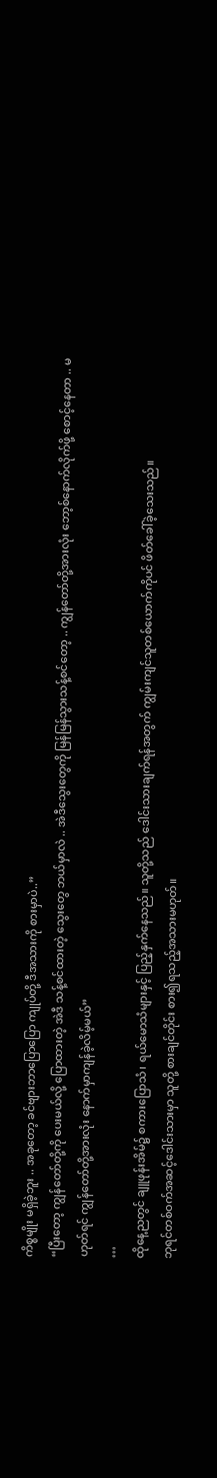ကိစ္စမျိုး မရှိခဲ့ဘူး .. အခုတော့ ခင်ဗျားဘာပြောပြော ကျုပ်တို့ ဒီအသားကို စားမှာပဲ..”
“ပြီးတော့ ကျွန်တော်တို့ကို ပေးမယ်လို့ ပြောထားတဲ့ အဲဒီ သန့်စင်ထားတဲ့ သွေးတွေ ဘယ်မှာလဲ .. အဲဒီသွေးတွေကို မြန်မြန်သွားသန့်စင်တော့ .. ကျွန်တော်တို့အားလုံး ဘော့စ်နောက်လိုက်ဖို့ စောင့်နေတာ .. မဟုတ်ရင် ကျွန်တော်တို့အားလုံး နောက်မှာကျန်ခဲ့လိမ့်မယ်”
…
ထိုနေ့ညတွင် ချူဖုန်းအိမ်၌ စကားပြောသံ၊ ရယ်မောသံများနှင့် ပြည့်နှက်နေသည်။ သူတို့သည် ဒေါင်းသားချက်ရန်အတွက် ကျွမ်းကျင်သူတစ်ယောက်ကိုပင် ဖိတ်ခေါ်ခဲ့သေးသည်။
ဘုရင်တစ်ဝက်အဆင့်ဒေါင်းသားမှာ သူတို့ စားချင်တိုင်း စား၍ရသည့်အသားမဟုတ်။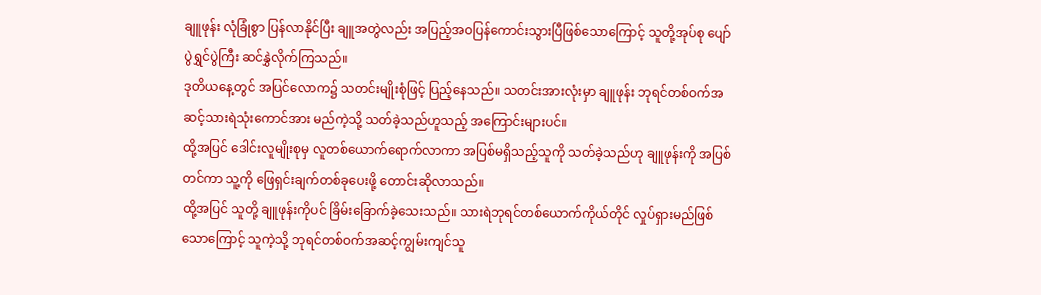ချူဖုန်း လုံခြုံစွာ ပြန်လာနိုင်ပြီး ချူအတွဲလည်း အပြည့်အဝပြန်ကောင်းသွားပြီဖြစ်သောကြောင့် သူတို့အုပ်စု ပျော်ပွဲရွှင်ပွဲကြီး ဆင်နွှဲလိုက်ကြသည်။
ဒုတိယနေ့တွင် အပြင်လောက၌ သတင်းမျိုးစုံဖြင့် ပြည့်နေသည်။ သတင်းအားလုံးမှာ ချူဖုန်း ဘုရင်တစ်ဝက်အဆင့်သားရဲသုံးကောင်အား မည်ကဲ့သို့ သတ်ခဲ့သည်ဟူသည့် အကြောင်းများပင်။
ထို့အပြင် ဒေါင်းလူမျိုးစုမှ လူတစ်ယောက်ရောက်လာကာ အပြစ်မရှိသည့်သူကို သတ်ခဲ့သည်ဟု ချူဖုန်းကို အပြစ်တင်ကာ သူ့ကို ဖြေရှင်းချက်တစ်ခုပေးဖို့ တောင်းဆိုလာသည်။
ထို့အပြင် သူတို့ ချူဖုန်းကိုပင် ခြိမ်းခြောက်ခဲ့သေးသည်။ သားရဲဘုရင်တစ်ယောက်ကိုယ်တိုင် လှုပ်ရှားမည်ဖြစ်သောကြောင့် သူကဲ့သို့ ဘုရင်တစ်ဝက်အဆင့်ကျွမ်းကျင်သူ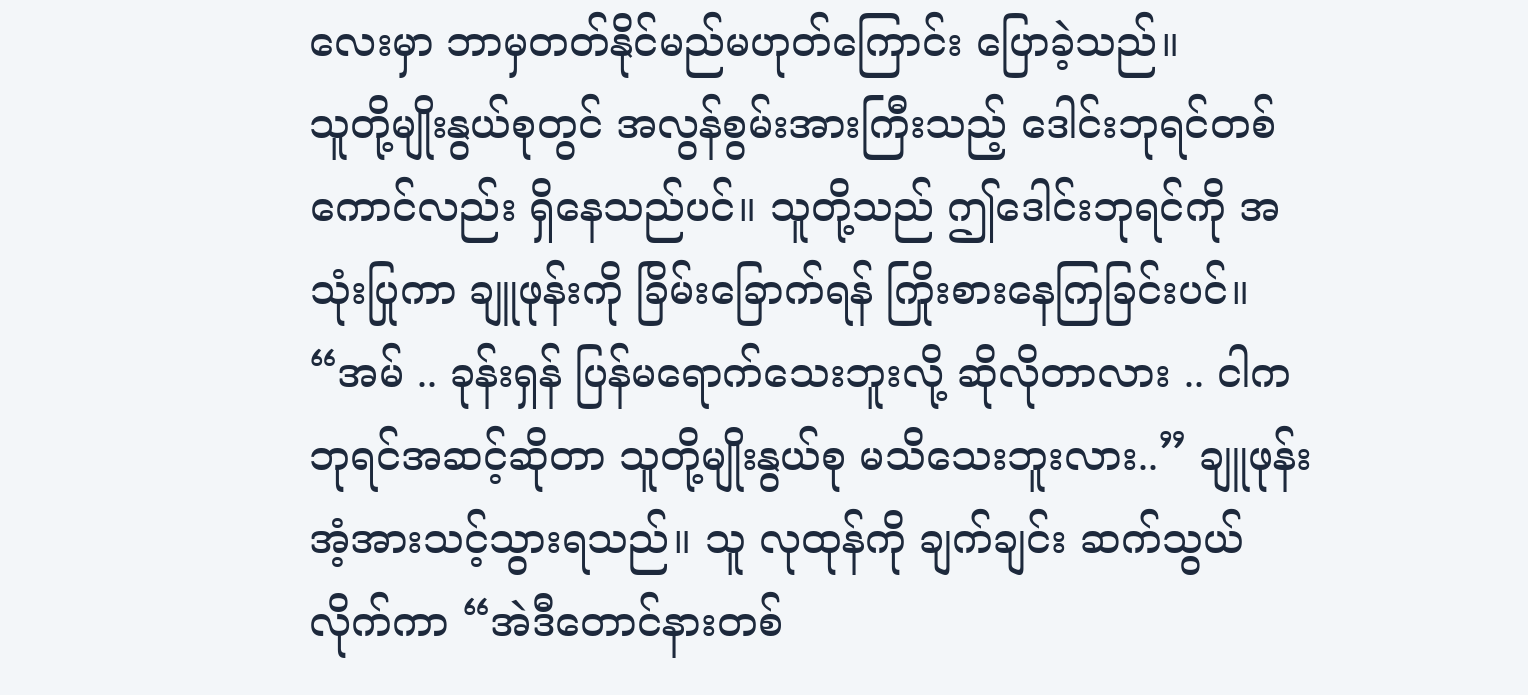လေးမှာ ဘာမှတတ်နိုင်မည်မဟုတ်ကြောင်း ပြောခဲ့သည်။
သူတို့မျိုးနွယ်စုတွင် အလွန်စွမ်းအားကြီးသည့် ဒေါင်းဘုရင်တစ်ကောင်လည်း ရှိနေသည်ပင်။ သူတို့သည် ဤဒေါင်းဘုရင်ကို အသုံးပြုကာ ချူဖုန်းကို ခြိမ်းခြောက်ရန် ကြိုးစားနေကြခြင်းပင်။
“အမ် .. ခုန်းရှန် ပြန်မရောက်သေးဘူးလို့ ဆိုလိုတာလား .. ငါက ဘုရင်အဆင့်ဆိုတာ သူတို့မျိုးနွယ်စု မသိသေးဘူးလား..” ချူဖုန်း အံ့အားသင့်သွားရသည်။ သူ လုထုန်ကို ချက်ချင်း ဆက်သွယ်လိုက်ကာ “အဲဒီတောင်နားတစ်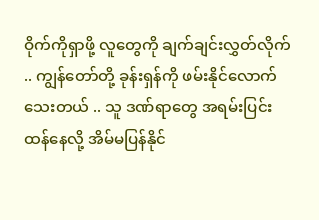ဝိုက်ကိုရှာဖို့ လူတွေကို ချက်ချင်းလွှတ်လိုက် .. ကျွန်တော်တို့ ခုန်းရှန်ကို ဖမ်းနိုင်လောက်သေးတယ် .. သူ ဒဏ်ရာတွေ အရမ်းပြင်းထန်နေလို့ အိမ်မပြန်နိုင်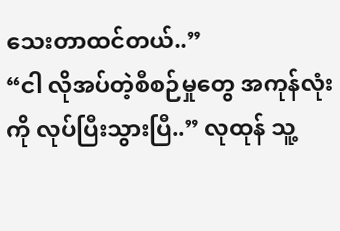သေးတာထင်တယ်..”
“ငါ လိုအပ်တဲ့စီစဉ်မှုတွေ အကုန်လုံးကို လုပ်ပြီးသွားပြီ..” လုထုန် သူ့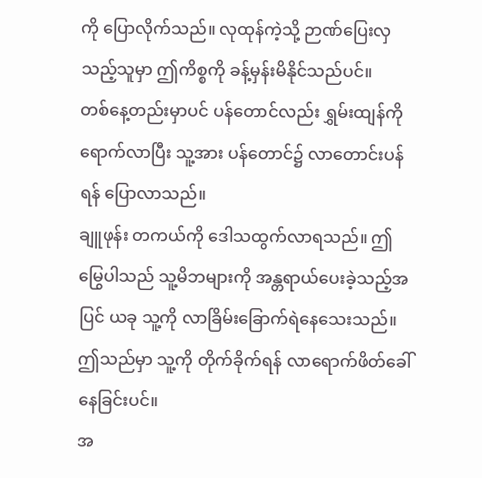ကို ပြောလိုက်သည်။ လုထုန်ကဲ့သို့ ဉာဏ်ပြေးလှသည့်သူမှာ ဤကိစ္စကို ခန့်မှန်းမိနိုင်သည်ပင်။
တစ်နေ့တည်းမှာပင် ပန်တောင်လည်း ရွှမ်းထျန်ကို ရောက်လာပြီး သူ့အား ပန်တောင်၌ လာတောင်းပန်ရန် ပြောလာသည်။
ချူဖုန်း တကယ်ကို ဒေါသထွက်လာရသည်။ ဤမြွေပါသည် သူ့မိဘများကို အန္တရာယ်ပေးခဲ့သည့်အပြင် ယခု သူ့ကို လာခြိမ်းခြောက်ရဲနေသေးသည်။ ဤသည်မှာ သူ့ကို တိုက်ခိုက်ရန် လာရောက်ဖိတ်ခေါ်နေခြင်းပင်။
အ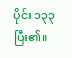ပိုင်း ၁၃၃ ပြီး၏။